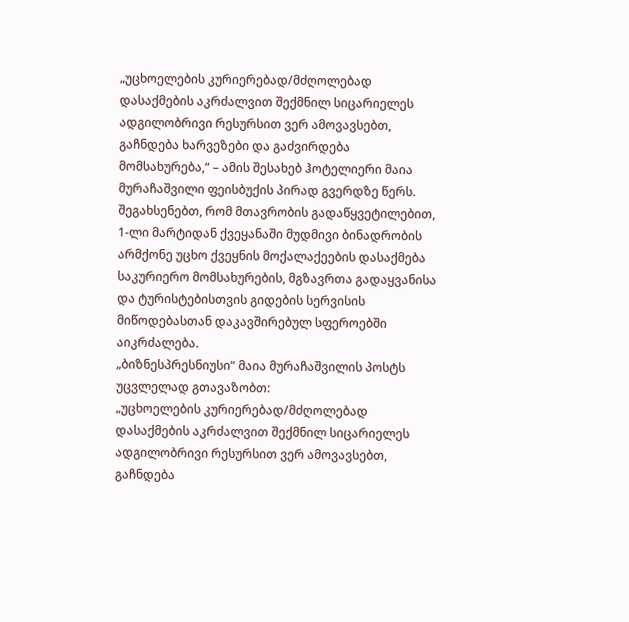„უცხოელების კურიერებად/მძღოლებად დასაქმების აკრძალვით შექმნილ სიცარიელეს ადგილობრივი რესურსით ვერ ამოვავსებთ, გაჩნდება ხარვეზები და გაძვირდება მომსახურება,“ – ამის შესახებ ჰოტელიერი მაია მურაჩაშვილი ფეისბუქის პირად გვერდზე წერს.
შეგახსენებთ, რომ მთავრობის გადაწყვეტილებით, 1-ლი მარტიდან ქვეყანაში მუდმივი ბინადრობის არმქონე უცხო ქვეყნის მოქალაქეების დასაქმება საკურიერო მომსახურების, მგზავრთა გადაყვანისა და ტურისტებისთვის გიდების სერვისის მიწოდებასთან დაკავშირებულ სფეროებში აიკრძალება.
„ბიზნესპრესნიუსი“ მაია მურაჩაშვილის პოსტს უცვლელად გთავაზობთ:
„უცხოელების კურიერებად/მძღოლებად დასაქმების აკრძალვით შექმნილ სიცარიელეს ადგილობრივი რესურსით ვერ ამოვავსებთ, გაჩნდება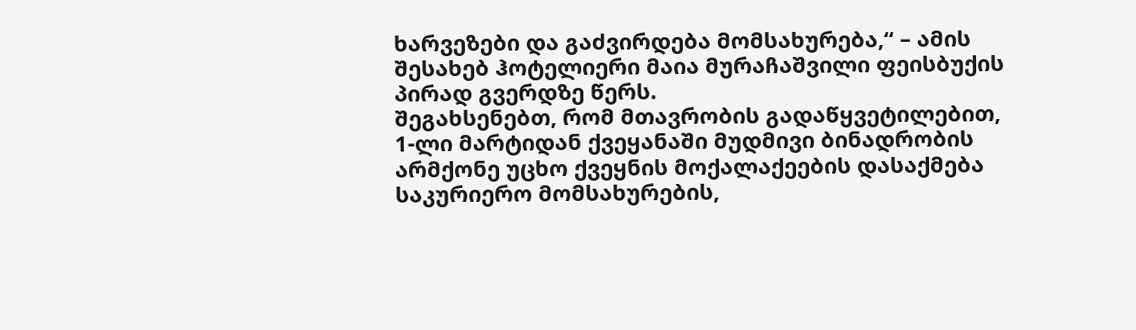ხარვეზები და გაძვირდება მომსახურება,“ – ამის შესახებ ჰოტელიერი მაია მურაჩაშვილი ფეისბუქის პირად გვერდზე წერს.
შეგახსენებთ, რომ მთავრობის გადაწყვეტილებით, 1-ლი მარტიდან ქვეყანაში მუდმივი ბინადრობის არმქონე უცხო ქვეყნის მოქალაქეების დასაქმება საკურიერო მომსახურების,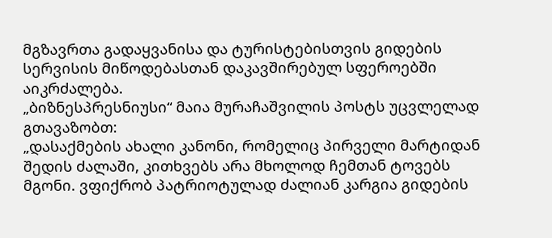მგზავრთა გადაყვანისა და ტურისტებისთვის გიდების სერვისის მიწოდებასთან დაკავშირებულ სფეროებში აიკრძალება.
„ბიზნესპრესნიუსი“ მაია მურაჩაშვილის პოსტს უცვლელად გთავაზობთ:
„დასაქმების ახალი კანონი, რომელიც პირველი მარტიდან შედის ძალაში, კითხვებს არა მხოლოდ ჩემთან ტოვებს მგონი. ვფიქრობ პატრიოტულად ძალიან კარგია გიდების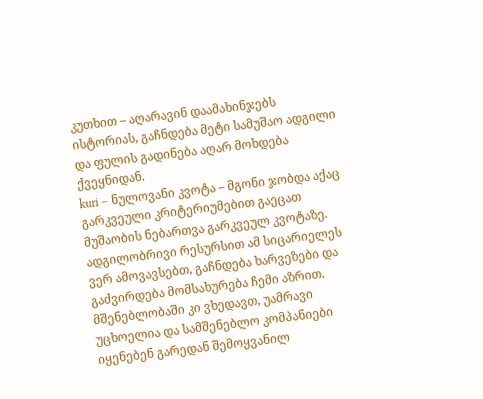კუთხით – აღარავინ დაამახინჯებს ისტორიას, გაჩნდება მეტი სამუშაო ადგილი და ფულის გადინება აღარ მოხდება ქვეყნიდან.
kuri – ნულოვანი კვოტა – მგონი ჯობდა აქაც გარკვეული კრიტერიუმებით გაეცათ მუშაობის ნებართვა გარკვეულ კვოტაზე. ადგილობრივი რესურსით ამ სიცარიელეს ვერ ამოვავსებთ, გაჩნდება ხარვეზები და გაძვირდება მომსახურება ჩემი აზრით.
მშენებლობაში კი ვხედავთ, უამრავი უცხოელია და სამშენებლო კომპანიები იყენებენ გარედან შემოყვანილ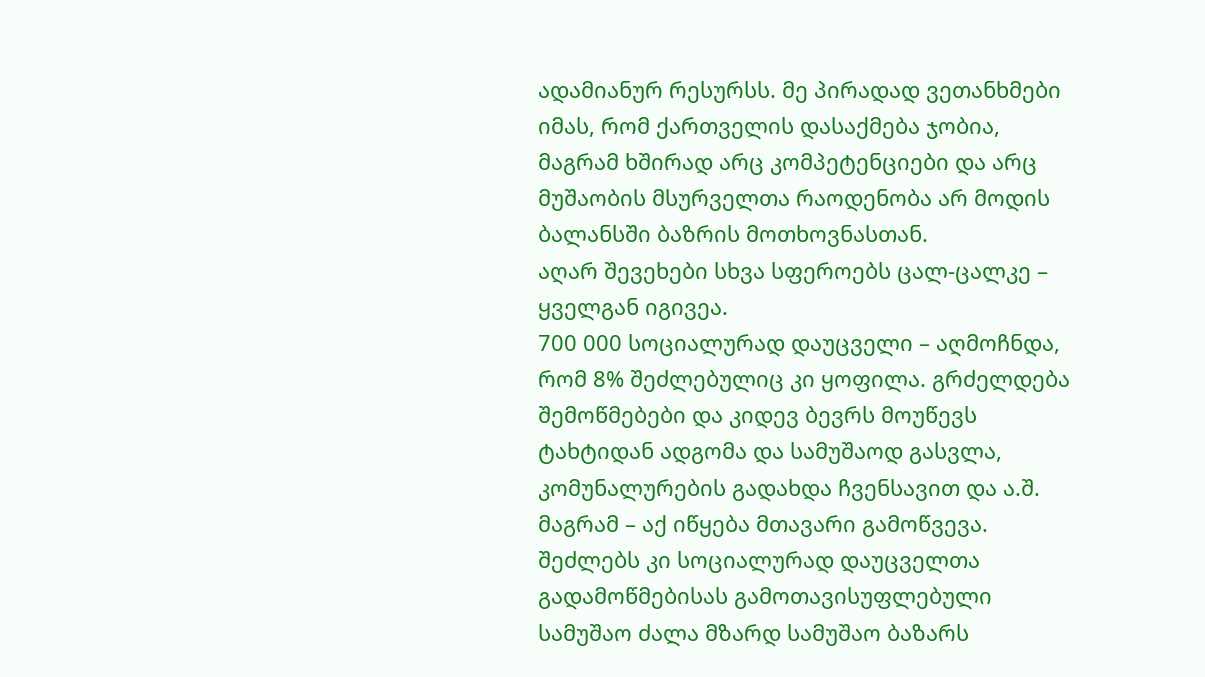ადამიანურ რესურსს. მე პირადად ვეთანხმები იმას, რომ ქართველის დასაქმება ჯობია, მაგრამ ხშირად არც კომპეტენციები და არც მუშაობის მსურველთა რაოდენობა არ მოდის ბალანსში ბაზრის მოთხოვნასთან.
აღარ შევეხები სხვა სფეროებს ცალ-ცალკე – ყველგან იგივეა.
700 000 სოციალურად დაუცველი – აღმოჩნდა, რომ 8% შეძლებულიც კი ყოფილა. გრძელდება შემოწმებები და კიდევ ბევრს მოუწევს ტახტიდან ადგომა და სამუშაოდ გასვლა, კომუნალურების გადახდა ჩვენსავით და ა.შ.
მაგრამ – აქ იწყება მთავარი გამოწვევა. შეძლებს კი სოციალურად დაუცველთა გადამოწმებისას გამოთავისუფლებული სამუშაო ძალა მზარდ სამუშაო ბაზარს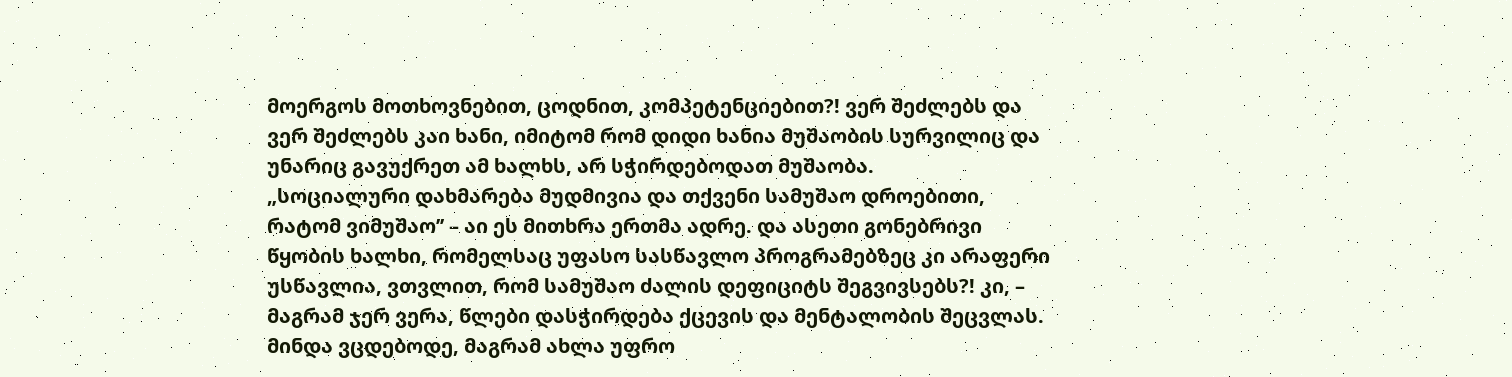მოერგოს მოთხოვნებით, ცოდნით, კომპეტენციებით?! ვერ შეძლებს და ვერ შეძლებს კაი ხანი, იმიტომ რომ დიდი ხანია მუშაობის სურვილიც და უნარიც გავუქრეთ ამ ხალხს, არ სჭირდებოდათ მუშაობა.
„სოციალური დახმარება მუდმივია და თქვენი სამუშაო დროებითი, რატომ ვიმუშაო’’ – აი ეს მითხრა ერთმა ადრე. და ასეთი გონებრივი წყობის ხალხი, რომელსაც უფასო სასწავლო პროგრამებზეც კი არაფერი უსწავლია, ვთვლით, რომ სამუშაო ძალის დეფიციტს შეგვივსებს?! კი, – მაგრამ ჯერ ვერა, წლები დასჭირდება ქცევის და მენტალობის შეცვლას.
მინდა ვცდებოდე, მაგრამ ახლა უფრო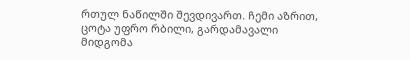რთულ ნაწილში შევდივართ. ჩემი აზრით, ცოტა უფრო რბილი, გარდამავალი მიდგომა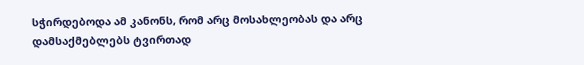სჭირდებოდა ამ კანონს, რომ არც მოსახლეობას და არც დამსაქმებლებს ტვირთად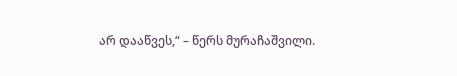არ დააწვეს,“ – წერს მურაჩაშვილი.